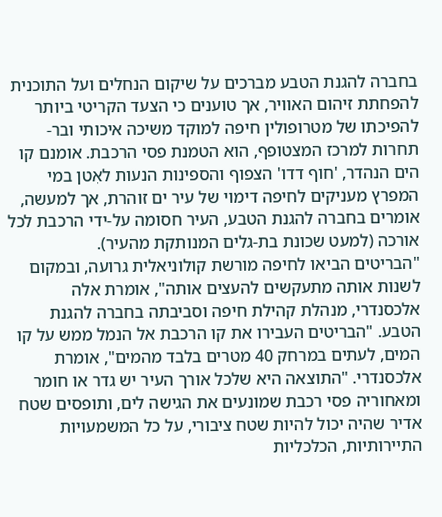בחברה להגנת הטבע מברכים על שיקום הנחלים ועל התוכנית להפחתת זיהום האוויר, אך טוענים כי הצעד הקריטי ביותר להפיכתו של מטרופולין חיפה למוקד משיכה איכותי ובר-תחרות למרכז המצטופף, הוא הטמנת פסי הרכבת. אומנם קו הים הנהדר, 'חוף דדו' הצפוף והספינות הנעות לאִטן במי המפרץ מעניקים לחיפה דימוי של עיר ים זוהרת, אך למעשה, אומרים בחברה להגנת הטבע, העיר חסומה על-ידי הרכבת לכל אורכה (למעט שכונת בת-גלים המנותקת מהעיר).
"הבריטים הביאו לחיפה מורשת קולוניאלית גרועה, ובמקום לשנות אותה מתעקשים להעצים אותה", אומרת אלה אלכסנדרי, מנהלת קהילת חיפה וסביבתה בחברה להגנת הטבע. "הבריטים העבירו את קו הרכבת אל הנמל ממש על קו המים, לעתים במרחק 40 מטרים בלבד מהמים", אומרת אלכסנדרי. "התוצאה היא שלכל אורך העיר יש גדר או חומר ומאחוריה פסי רכבת שמונעים את הגישה לים, ותופסים שטח אדיר שהיה יכול להיות שטח ציבורי, על כל המשמעויות התיירותיות, הכלכליות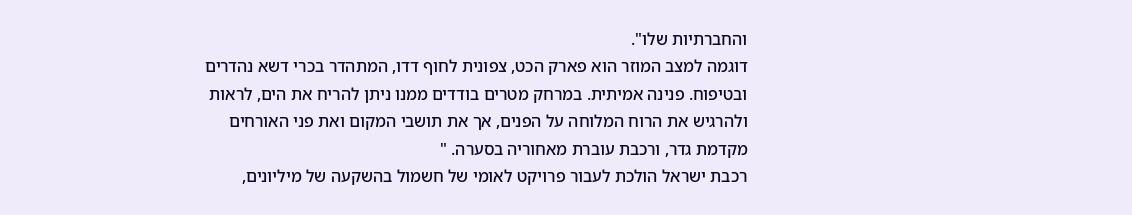והחברתיות שלו".
דוגמה למצב המוזר הוא פארק הכט, צפונית לחוף דדו, המתהדר בכרי דשא נהדרים ובטיפוח. פנינה אמיתית. במרחק מטרים בודדים ממנו ניתן להריח את הים, לראות ולהרגיש את הרוח המלוחה על הפנים, אך את תושבי המקום ואת פני האורחים מקדמת גדר, ורכבת עוברת מאחוריה בסערה. "
רכבת ישראל הולכת לעבור פרויקט לאומי של חשמול בהשקעה של מיליונים,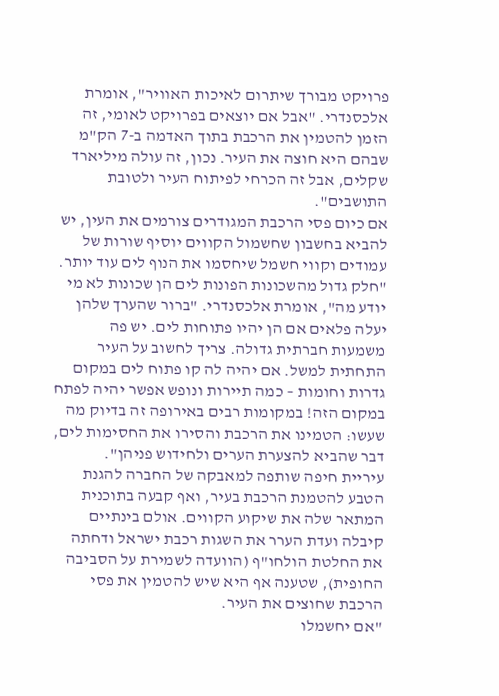פרויקט מבורך שיתרום לאיכות האוויר", אומרת אלכסנדרי. "אבל אם יוצאים בפרויקט לאומי, זה הזמן להטמין את הרכבת בתוך האדמה ב-7 הק"מ שבהם היא חוצה את העיר. נכון, זה עולה מיליארד שקלים, אבל זה הכרחי לפיתוח העיר ולטובת התושבים".
אם כיום פסי הרכבת המגודרים צורמים את העין, יש להביא בחשבון שחשמול הקווים יוסיף שורות של עמודים וקווי חשמל שיחסמו את הנוף לים עוד יותר. "חלק גדול מהשכונות הפונות לים הן שכונות לא מי יודע מה", אומרת אלכסנדרי. "ברור שהערך שלהן יעלה פלאים אם הן יהיו פתוחות לים. יש פה משמעות חברתית גדולה. צריך לחשוב על העיר התחתית למשל. אם יהיה לה קו פתוח לים במקום גדרות וחומות – כמה תיירות ונופש אפשר יהיה לפתח במקום הזה! במקומות רבים באירופה זה בדיוק מה שעשו: הטמינו את הרכבת והסירו את החסימות לים, דבר שהביא להצערת הערים ולחידוש פניהן".
עיריית חיפה שותפה למאבקה של החברה להגנת הטבע להטמנת הרכבת בעיר, ואף קבעה בתוכנית המתאר שלה את שיקוע הקווים. אולם בינתיים קיבלה ועדת הערר את השגות רכבת ישראל ודחתה את החלטת הולחו"ף (הוועדה לשמירת על הסביבה החופית), שטענה אף היא שיש להטמין את פסי הרכבת שחוצים את העיר.
"אם יחשמלו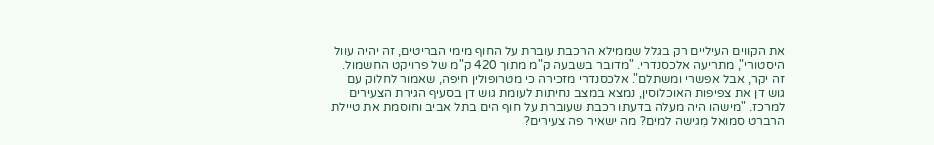את הקווים העיליים רק בגלל שממילא הרכבת עוברת על החוף מימי הבריטים, זה יהיה עוול היסטורי", מתריעה אלכסנדרי. "מדובר בשבעה ק"מ מתוך 420 ק"מ של פרויקט החשמול. זה יקר, אבל אפשרי ומשתלם". אלכסנדרי מזכירה כי מטרופולין חיפה, שאמור לחלוק עם גוש דן את צפיפות האוכלוסין, נמצא במצב נחיתות לעומת גוש דן בסעיף הגירת הצעירים למרכז. "מישהו היה מעלה בדעתו רכבת שעוברת על חוף הים בתל אביב וחוסמת את טיילת הרברט סמואל מִגישה למים? מה ישאיר פה צעירים?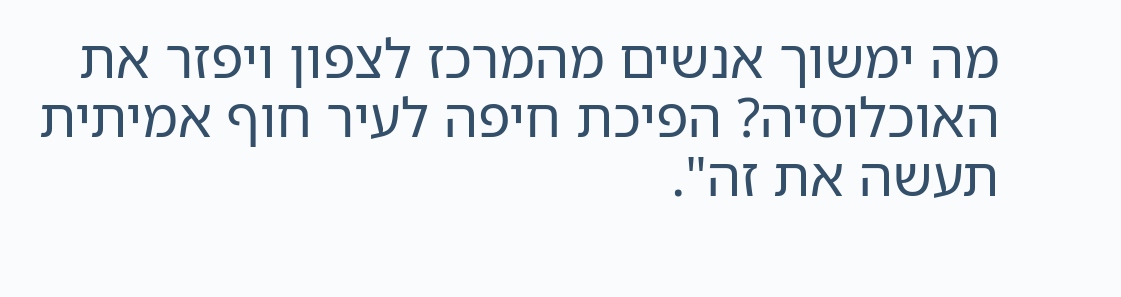מה ימשוך אנשים מהמרכז לצפון ויפזר את האוכלוסיה? הפיכת חיפה לעיר חוף אמיתית תעשה את זה".